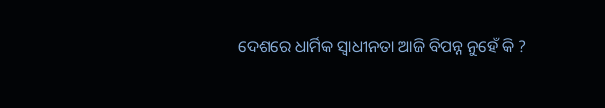ଦେଶରେ ଧାର୍ମିକ ସ୍ୱାଧୀନତା ଆଜି ବିପନ୍ନ ନୁହେଁ କି ?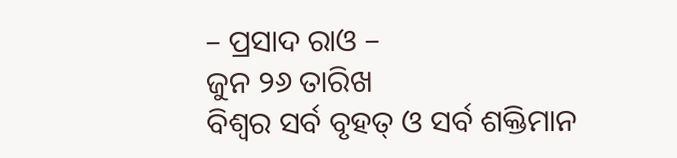– ପ୍ରସାଦ ରାଓ –
ଜୁନ ୨୬ ତାରିଖ
ବିଶ୍ୱର ସର୍ବ ବୃହତ୍ ଓ ସର୍ବ ଶକ୍ତିମାନ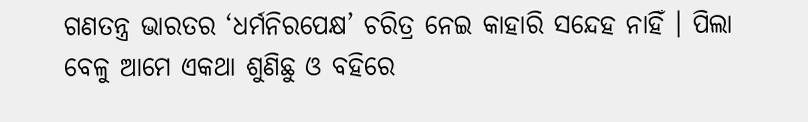ଗଣତନ୍ତ୍ର ଭାରତର ‘ଧର୍ମନିରପେକ୍ଷ’ ଚରିତ୍ର ନେଇ କାହାରି ସନ୍ଦେହ ନାହିଁ । ପିଲା ବେଳୁ ଆମେ ଏକଥା ଶୁଣିଛୁ ଓ ବହିରେ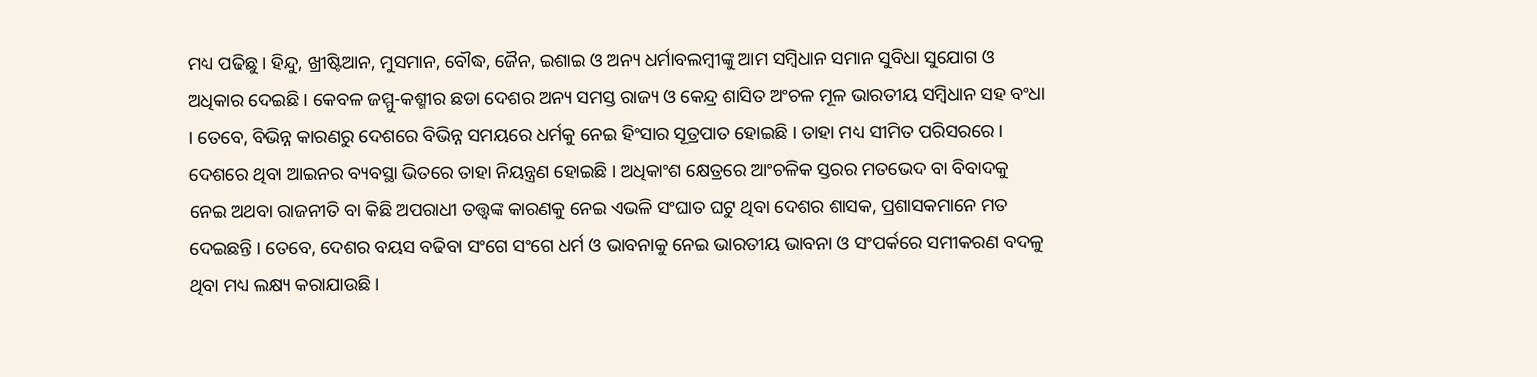ମଧ୍ୟ ପଢିଛୁ । ହିନ୍ଦୁ, ଖ୍ରୀଷ୍ଟିଆନ, ମୁସମାନ, ବୌଦ୍ଧ, ଜୈନ, ଇଶାଇ ଓ ଅନ୍ୟ ଧର୍ମାବଲମ୍ବୀଙ୍କୁ ଆମ ସମ୍ବିଧାନ ସମାନ ସୁବିଧା ସୁଯୋଗ ଓ ଅଧିକାର ଦେଇଛି । କେବଳ ଜମ୍ମୁ-କଶ୍ମୀର ଛଡା ଦେଶର ଅନ୍ୟ ସମସ୍ତ ରାଜ୍ୟ ଓ କେନ୍ଦ୍ର ଶାସିତ ଅଂଚଳ ମୂଳ ଭାରତୀୟ ସମ୍ବିଧାନ ସହ ବଂଧା । ତେବେ, ବିଭିନ୍ନ କାରଣରୁ ଦେଶରେ ବିଭିନ୍ନ ସମୟରେ ଧର୍ମକୁ ନେଇ ହିଂସାର ସୂତ୍ରପାତ ହୋଇଛି । ତାହା ମଧ୍ୟ ସୀମିତ ପରିସରରେ । ଦେଶରେ ଥିବା ଆଇନର ବ୍ୟବସ୍ଥା ଭିତରେ ତାହା ନିୟନ୍ତ୍ରଣ ହୋଇଛି । ଅଧିକାଂଶ କ୍ଷେତ୍ରରେ ଆଂଚଳିକ ସ୍ତରର ମତଭେଦ ବା ବିବାଦକୁ ନେଇ ଅଥବା ରାଜନୀତି ବା କିଛି ଅପରାଧୀ ତତ୍ତ୍ୱଙ୍କ କାରଣକୁ ନେଇ ଏଭଳି ସଂଘାତ ଘଟୁ ଥିବା ଦେଶର ଶାସକ, ପ୍ରଶାସକମାନେ ମତ ଦେଇଛନ୍ତି । ତେବେ, ଦେଶର ବୟସ ବଢିବା ସଂଗେ ସଂଗେ ଧର୍ମ ଓ ଭାବନାକୁ ନେଇ ଭାରତୀୟ ଭାବନା ଓ ସଂପର୍କରେ ସମୀକରଣ ବଦଳୁ ଥିବା ମଧ୍ୟ ଲକ୍ଷ୍ୟ କରାଯାଉଛି ।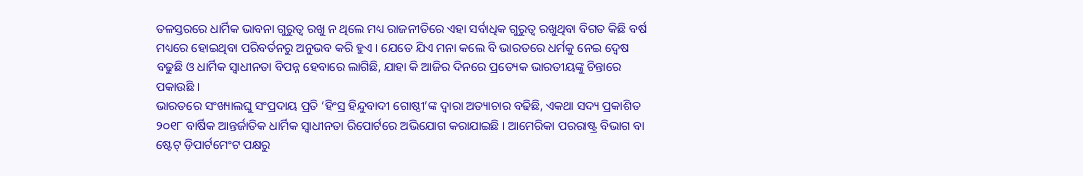ତଳସ୍ତରରେ ଧାର୍ମିକ ଭାବନା ଗୁରୁତ୍ୱ ରଖୁ ନ ଥିଲେ ମଧ୍ୟ ରାଜନୀତିରେ ଏହା ସର୍ବାଧିକ ଗୁରୁତ୍ୱ ରଖୁଥିବା ବିଗତ କିଛି ବର୍ଷ ମଧ୍ୟରେ ହୋଇଥିବା ପରିବର୍ତନରୁ ଅନୁଭବ କରି ହୁଏ । ଯେତେ ଯିଏ ମନା କଲେ ବି ଭାରତରେ ଧର୍ମକୁ ନେଇ ଦ୍ୱେଷ ବଢୁଛି ଓ ଧାର୍ମିକ ସ୍ୱାଧୀନତା ବିପନ୍ନ ହେବାରେ ଲାଗିଛି, ଯାହା କି ଆଜିର ଦିନରେ ପ୍ରତ୍ୟେକ ଭାରତୀୟଙ୍କୁ ଚିନ୍ତାରେ ପକାଉଛି ।
ଭାରତରେ ସଂଖ୍ୟାଲଘୁ ସଂପ୍ରଦାୟ ପ୍ରତି ‘ହିଂସ୍ର ହିନ୍ଦୁବାଦୀ ଗୋଷ୍ଠୀ’ଙ୍କ ଦ୍ୱାରା ଅତ୍ୟାଚାର ବଢିଛି, ଏକଥା ସଦ୍ୟ ପ୍ରକାଶିତ ୨୦୧୮ ବାର୍ଷିକ ଆନ୍ତର୍ଜାତିକ ଧାର୍ମିକ ସ୍ୱାଧୀନତା ରିପୋର୍ଟରେ ଅଭିଯୋଗ କରାଯାଇଛି । ଆମେରିକା ପରରାଷ୍ଟ୍ର ବିଭାଗ ବା ଷ୍ଟେଟ୍ ଡ଼ିପାର୍ଟମେଂଟ ପକ୍ଷରୁ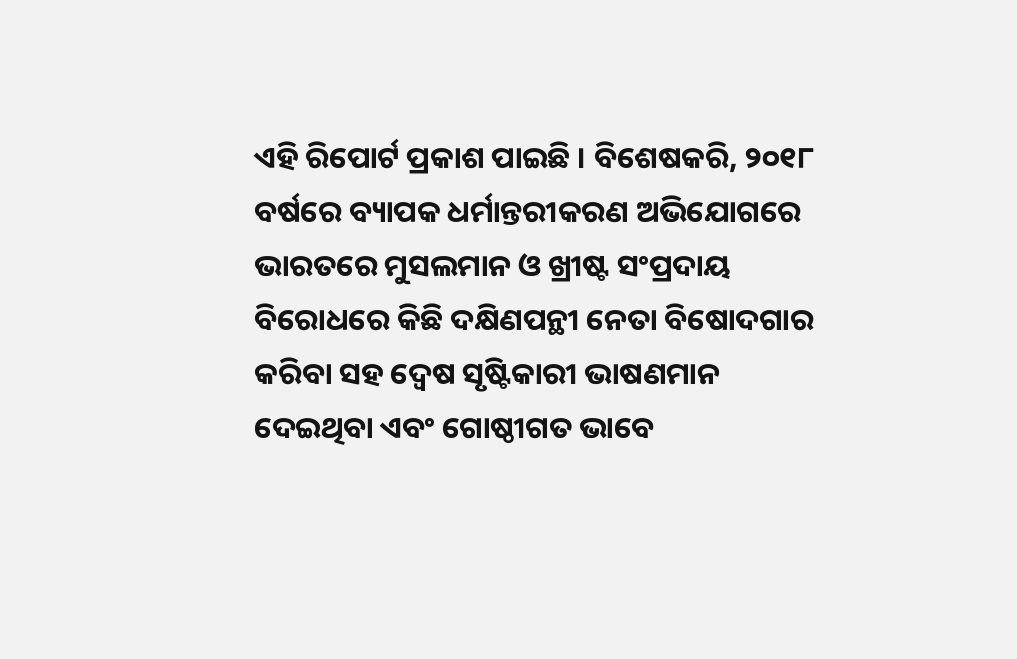ଏହି ରିପୋର୍ଟ ପ୍ରକାଶ ପାଇଛି । ବିଶେଷକରି, ୨୦୧୮ ବର୍ଷରେ ବ୍ୟାପକ ଧର୍ମାନ୍ତରୀକରଣ ଅଭିଯୋଗରେ ଭାରତରେ ମୁସଲମାନ ଓ ଖ୍ରୀଷ୍ଟ ସଂପ୍ରଦାୟ ବିରୋଧରେ କିଛି ଦକ୍ଷିଣପନ୍ଥୀ ନେତା ବିଷୋଦଗାର କରିବା ସହ ଦ୍ୱେଷ ସୃଷ୍ଟିକାରୀ ଭାଷଣମାନ ଦେଇଥିବା ଏବଂ ଗୋଷ୍ଠୀଗତ ଭାବେ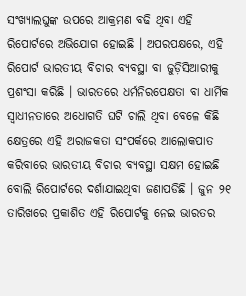ସଂଖ୍ୟାଲଘୁଙ୍କ ଉପରେ ଆକ୍ରମଣ ବଢି ଥିବା ଏହି ରିପୋର୍ଟରେ ଅଭିଯୋଗ ହୋଇଛି । ଅପରପକ୍ଷରେ, ଏହି ରିପୋର୍ଟ ଭାରତୀୟ ବିଚାର ବ୍ୟବସ୍ଥା ବା ଜୁଡ଼ିସିଆରୀକୁ ପ୍ରଶଂସା କରିଛି । ଭାରତରେ ଧର୍ମନିରପେକ୍ଷତା ବା ଧାର୍ମିକ ସ୍ୱାଧୀନତାରେ ଅଧୋଗତି ଘଟି ଚାଲି ଥିବା ବେଳେ କିଛି କ୍ଷେତ୍ରରେ ଏହି ଅରାଜକତା ସଂପର୍କରେ ଆଲୋକପାତ କରିବାରେ ଭାରତୀୟ ବିଚାର ବ୍ୟବସ୍ଥା ସକ୍ଷମ ହୋଇଛି ବୋଲି ରିପୋର୍ଟରେ ଦର୍ଶାଯାଇଥିବା ଜଣାପଡିଛି । ଜୁନ ୨୧ ତାରିଖରେ ପ୍ରକାଶିତ ଏହି ରିପୋର୍ଟକୁ ନେଇ ଭାରତର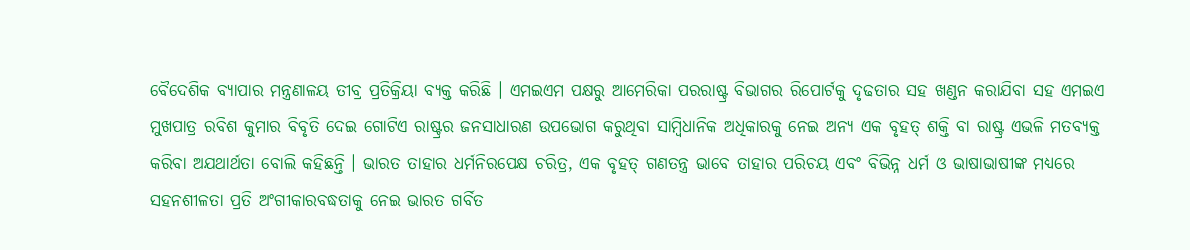ବୈଦେଶିକ ବ୍ୟାପାର ମନ୍ତ୍ରଣାଳୟ ତୀବ୍ର ପ୍ରତିକ୍ରିୟା ବ୍ୟକ୍ତ କରିଛି । ଏମଇଏମ ପକ୍ଷରୁ ଆମେରିକା ପରରାଷ୍ଟ୍ର ବିଭାଗର ରିପୋର୍ଟକୁ ଦୃଢତାର ସହ ଖଣ୍ଡନ କରାଯିବା ସହ ଏମଇଏ ମୁଖପାତ୍ର ରବିଶ କୁମାର ବିବୃତି ଦେଇ ଗୋଟିଏ ରାଷ୍ଟ୍ରର ଜନସାଧାରଣ ଉପଭୋଗ କରୁଥିବା ସାମ୍ବିଧାନିକ ଅଧିକାରକୁ ନେଇ ଅନ୍ୟ ଏକ ବୃହତ୍ ଶକ୍ତି ବା ରାଷ୍ଟ୍ର ଏଭଳି ମତବ୍ୟକ୍ତ କରିବା ଅଯଥାର୍ଥତା ବୋଲି କହିଛନ୍ତି । ଭାରତ ତାହାର ଧର୍ମନିରପେକ୍ଷ ଚରିତ୍ର, ଏକ ବୃହତ୍ ଗଣତନ୍ତ୍ର ଭାବେ ତାହାର ପରିଚୟ ଏବଂ ବିଭିନ୍ନ ଧର୍ମ ଓ ଭାଷାଭାଷୀଙ୍କ ମଧ୍ୟରେ ସହନଶୀଳତା ପ୍ରତି ଅଂଗୀକାରବଦ୍ଧତାକୁ ନେଇ ଭାରତ ଗର୍ବିତ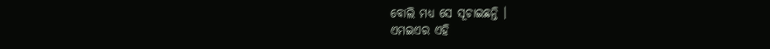ବୋଲି ମଧ୍ୟ ସେ ସୂଚାଇଛନ୍ତି ।
ଏମଇଏର ଏହି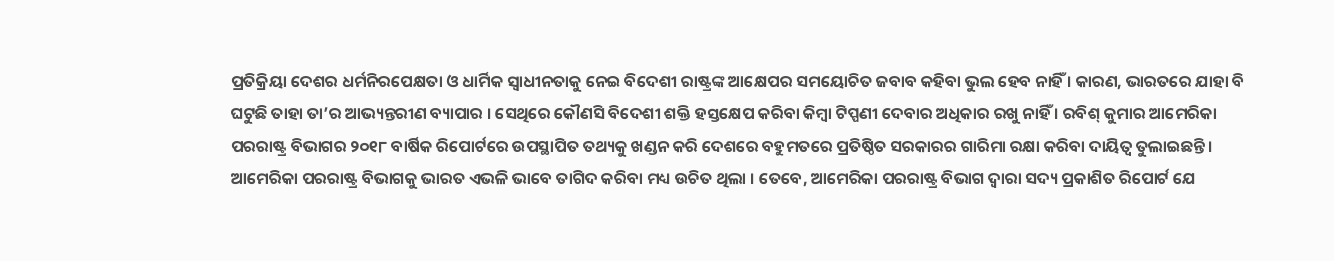ପ୍ରତିକ୍ରିୟା ଦେଶର ଧର୍ମନିରପେକ୍ଷତା ଓ ଧାର୍ମିକ ସ୍ୱାଧୀନତାକୁ ନେଇ ବିଦେଶୀ ରାଷ୍ଟ୍ରଙ୍କ ଆକ୍ଷେପର ସମୟୋଚିତ ଜବାବ କହିବା ଭୁଲ ହେବ ନାହିଁ । କାରଣ, ଭାରତରେ ଯାହା ବି ଘଟୁଛି ତାହା ତା’ର ଆଭ୍ୟନ୍ତରୀଣ ବ୍ୟାପାର । ସେଥିରେ କୌଣସି ବିଦେଶୀ ଶକ୍ତି ହସ୍ତକ୍ଷେପ କରିବା କିମ୍ବା ଟିପ୍ପଣୀ ଦେବାର ଅଧିକାର ରଖୁ ନାହିଁ । ରବିଶ୍ କୁମାର ଆମେରିକା ପରରାଷ୍ଟ୍ର ବିଭାଗର ୨୦୧୮ ବାର୍ଷିକ ରିପୋର୍ଟରେ ଉପସ୍ଥାପିତ ତଥ୍ୟକୁ ଖଣ୍ଡନ କରି ଦେଶରେ ବହୁମତରେ ପ୍ରତିଷ୍ଠିତ ସରକାରର ଗାରିମା ରକ୍ଷା କରିବା ଦାୟିତ୍ୱ ତୁଲାଇଛନ୍ତି । ଆମେରିକା ପରରାଷ୍ଟ୍ର ବିଭାଗକୁ ଭାରତ ଏଭଳି ଭାବେ ତାଗିଦ କରିବା ମଧ୍ୟ ଉଚିତ ଥିଲା । ତେବେ, ଆମେରିକା ପରରାଷ୍ଟ୍ର ବିଭାଗ ଦ୍ୱାରା ସଦ୍ୟ ପ୍ରକାଶିତ ରିପୋର୍ଟ ଯେ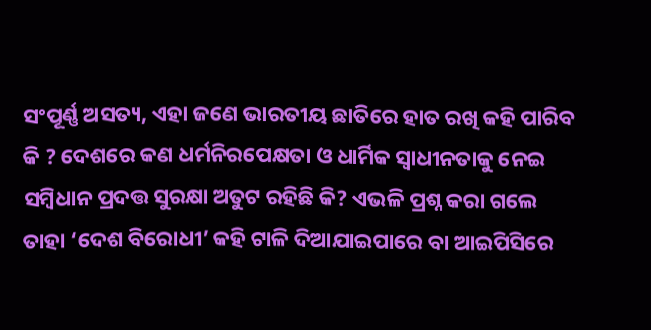ସଂପୂର୍ଣ୍ଣ ଅସତ୍ୟ, ଏହା ଜଣେ ଭାରତୀୟ ଛାତିରେ ହାତ ରଖି କହି ପାରିବ କି ? ଦେଶରେ କଣ ଧର୍ମନିରପେକ୍ଷତା ଓ ଧାର୍ମିକ ସ୍ୱାଧୀନତାକୁ ନେଇ ସମ୍ବିଧାନ ପ୍ରଦତ୍ତ ସୁରକ୍ଷା ଅତୁଟ ରହିଛି କି? ଏଭଳି ପ୍ରଶ୍ନ କରା ଗଲେ ତାହା ‘ଦେଶ ବିରୋଧୀ’ କହି ଟାଳି ଦିଆଯାଇପାରେ ବା ଆଇପିସିରେ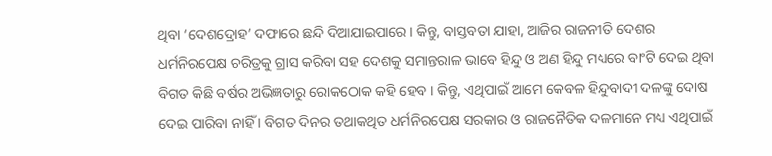ଥିବା ‘ଦେଶଦ୍ରୋହ’ ଦଫାରେ ଛନ୍ଦି ଦିଆଯାଇପାରେ । କିନ୍ତୁ, ବାସ୍ତବତା ଯାହା, ଆଜିର ରାଜନୀତି ଦେଶର ଧର୍ମନିରପେକ୍ଷ ଚରିତ୍ରକୁ ଗ୍ରାସ କରିବା ସହ ଦେଶକୁ ସମାନ୍ତରାଳ ଭାବେ ହିନ୍ଦୁ ଓ ଅଣ ହିନ୍ଦୁ ମଧ୍ୟରେ ବାଂଟି ଦେଇ ଥିବା ବିଗତ କିଛି ବର୍ଷର ଅଭିଜ୍ଞତାରୁ ରୋକଠୋକ କହି ହେବ । କିନ୍ତୁ, ଏଥିପାଇଁ ଆମେ କେବଳ ହିନ୍ଦୁବାଦୀ ଦଳଙ୍କୁ ଦୋଷ ଦେଇ ପାରିବା ନାହିଁ । ବିଗତ ଦିନର ତଥାକଥିତ ଧର୍ମନିରପେକ୍ଷ ସରକାର ଓ ରାଜନୈତିକ ଦଳମାନେ ମଧ୍ୟ ଏଥିପାଇଁ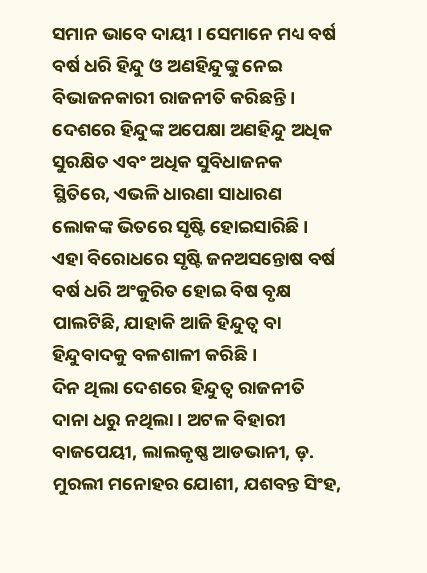ସମାନ ଭାବେ ଦାୟୀ । ସେମାନେ ମଧ୍ୟ ବର୍ଷ ବର୍ଷ ଧରି ହିନ୍ଦୁ ଓ ଅଣହିନ୍ଦୁଙ୍କୁ ନେଇ ବିଭାଜନକାରୀ ରାଜନୀତି କରିଛନ୍ତି । ଦେଶରେ ହିନ୍ଦୁଙ୍କ ଅପେକ୍ଷା ଅଣହିନ୍ଦୁ ଅଧିକ ସୁରକ୍ଷିତ ଏବଂ ଅଧିକ ସୁବିଧାଜନକ ସ୍ଥିତିରେ, ଏଭଳି ଧାରଣା ସାଧାରଣ ଲୋକଙ୍କ ଭିତରେ ସୃଷ୍ଟି ହୋଇସାରିଛି । ଏହା ବିରୋଧରେ ସୃଷ୍ଟି ଜନଅସନ୍ତୋଷ ବର୍ଷ ବର୍ଷ ଧରି ଅଂକୁରିତ ହୋଇ ବିଷ ବୃକ୍ଷ ପାଲଟିଛି, ଯାହାକି ଆଜି ହିନ୍ଦୁତ୍ୱ ବା ହିନ୍ଦୁବାଦକୁ ବଳଶାଳୀ କରିଛି ।
ଦିନ ଥିଲା ଦେଶରେ ହିନ୍ଦୁତ୍ୱ ରାଜନୀତି ଦାନା ଧରୁ ନଥିଲା । ଅଟଳ ବିହାରୀ ବାଜପେୟୀ, ଲାଲକୃଷ୍ଣ ଆଡଭାନୀ, ଡ଼. ମୁରଲୀ ମନୋହର ଯୋଶୀ, ଯଶବନ୍ତ ସିଂହ,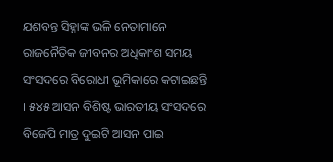ଯଶବନ୍ତ ସିହ୍ନାଙ୍କ ଭଳି ନେତାମାନେ ରାଜନୈତିକ ଜୀବନର ଅଧିକାଂଶ ସମୟ ସଂସଦରେ ବିରୋଧୀ ଭୂମିକାରେ କଟାଇଛନ୍ତି । ୫୪୫ ଆସନ ବିଶିଷ୍ଟ ଭାରତୀୟ ସଂସଦରେ ବିଜେପି ମାତ୍ର ଦୁଇଟି ଆସନ ପାଇ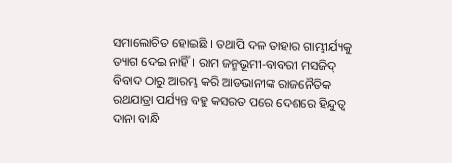ସମାଲୋଚିତ ହୋଇଛି । ତଥାପି ଦଳ ତାହାର ଗାମ୍ଭୀର୍ଯ୍ୟକୁ ତ୍ୟାଗ ଦେଇ ନାହିଁ । ରାମ ଜନ୍ମଭୂମୀ-ବାବରୀ ମସଜିଦ୍ ବିବାଦ ଠାରୁ ଆରମ୍ଭ କରି ଆଡଭାନୀଙ୍କ ରାଜନୈତିକ ରଥଯାତ୍ରା ପର୍ଯ୍ୟନ୍ତ ବହୁ କସରତ ପରେ ଦେଶରେ ହିନ୍ଦୁତ୍ୱ ଦାନା ବାନ୍ଧି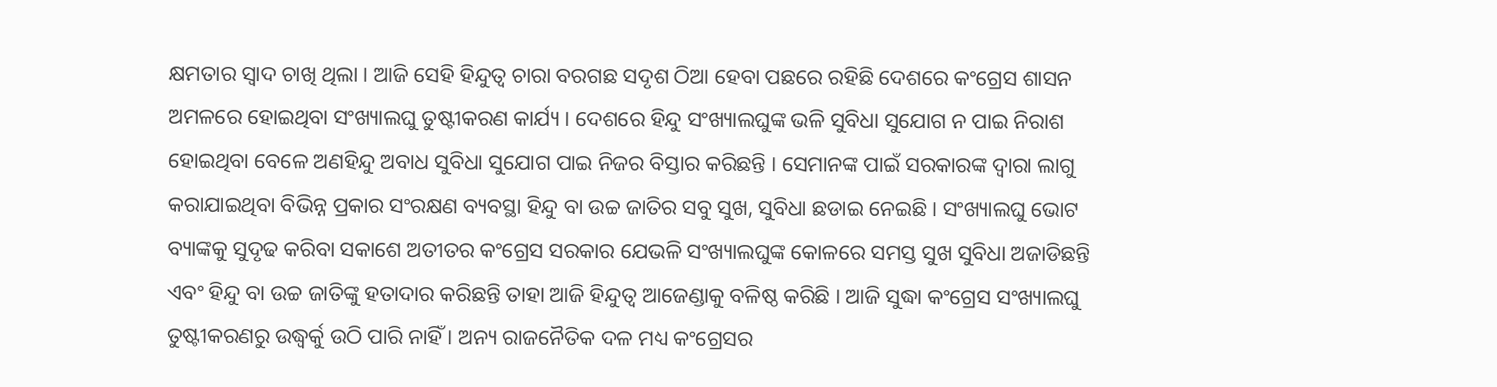କ୍ଷମତାର ସ୍ୱାଦ ଚାଖି ଥିଲା । ଆଜି ସେହି ହିନ୍ଦୁତ୍ୱ ଚାରା ବରଗଛ ସଦୃଶ ଠିଆ ହେବା ପଛରେ ରହିଛି ଦେଶରେ କଂଗ୍ରେସ ଶାସନ ଅମଳରେ ହୋଇଥିବା ସଂଖ୍ୟାଲଘୁ ତୁଷ୍ଟୀକରଣ କାର୍ଯ୍ୟ । ଦେଶରେ ହିନ୍ଦୁ ସଂଖ୍ୟାଲଘୁଙ୍କ ଭଳି ସୁବିଧା ସୁଯୋଗ ନ ପାଇ ନିରାଶ ହୋଇଥିବା ବେଳେ ଅଣହିନ୍ଦୁ ଅବାଧ ସୁବିଧା ସୁଯୋଗ ପାଇ ନିଜର ବିସ୍ତାର କରିଛନ୍ତି । ସେମାନଙ୍କ ପାଇଁ ସରକାରଙ୍କ ଦ୍ୱାରା ଲାଗୁ କରାଯାଇଥିବା ବିଭିନ୍ନ ପ୍ରକାର ସଂରକ୍ଷଣ ବ୍ୟବସ୍ଥା ହିନ୍ଦୁ ବା ଉଚ୍ଚ ଜାତିର ସବୁ ସୁଖ, ସୁବିଧା ଛଡାଇ ନେଇଛି । ସଂଖ୍ୟାଲଘୁ ଭୋଟ ବ୍ୟାଙ୍କକୁ ସୁଦୃଢ କରିବା ସକାଶେ ଅତୀତର କଂଗ୍ରେସ ସରକାର ଯେଭଳି ସଂଖ୍ୟାଲଘୁଙ୍କ କୋଳରେ ସମସ୍ତ ସୁଖ ସୁବିଧା ଅଜାଡିଛନ୍ତି ଏବଂ ହିନ୍ଦୁ ବା ଉଚ୍ଚ ଜାତିଙ୍କୁ ହତାଦାର କରିଛନ୍ତି ତାହା ଆଜି ହିନ୍ଦୁତ୍ୱ ଆଜେଣ୍ଡାକୁ ବଳିଷ୍ଠ କରିଛି । ଆଜି ସୁଦ୍ଧା କଂଗ୍ରେସ ସଂଖ୍ୟାଲଘୁ ତୁଷ୍ଟୀକରଣରୁ ଉଦ୍ଧ୍ୱର୍କୁ ଉଠି ପାରି ନାହିଁ । ଅନ୍ୟ ରାଜନୈତିକ ଦଳ ମଧ୍ୟ କଂଗ୍ରେସର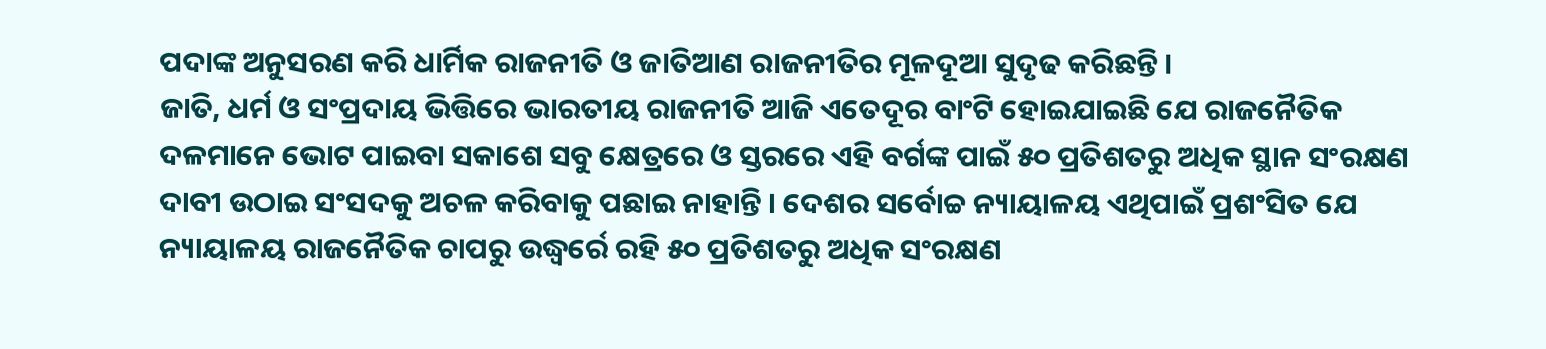ପଦାଙ୍କ ଅନୁସରଣ କରି ଧାର୍ମିକ ରାଜନୀତି ଓ ଜାତିଆଣ ରାଜନୀତିର ମୂଳଦୂଆ ସୁଦୃଢ କରିଛନ୍ତି ।
ଜାତି, ଧର୍ମ ଓ ସଂପ୍ରଦାୟ ଭିତ୍ତିରେ ଭାରତୀୟ ରାଜନୀତି ଆଜି ଏତେଦୂର ବାଂଟି ହୋଇଯାଇଛି ଯେ ରାଜନୈତିକ ଦଳମାନେ ଭୋଟ ପାଇବା ସକାଶେ ସବୁ କ୍ଷେତ୍ରରେ ଓ ସ୍ତରରେ ଏହି ବର୍ଗଙ୍କ ପାଇଁ ୫୦ ପ୍ରତିଶତରୁ ଅଧିକ ସ୍ଥାନ ସଂରକ୍ଷଣ ଦାବୀ ଉଠାଇ ସଂସଦକୁ ଅଚଳ କରିବାକୁ ପଛାଇ ନାହାନ୍ତି । ଦେଶର ସର୍ବୋଚ୍ଚ ନ୍ୟାୟାଳୟ ଏଥିପାଇଁ ପ୍ରଶଂସିତ ଯେ ନ୍ୟାୟାଳୟ ରାଜନୈତିକ ଚାପରୁ ଉଦ୍ଧ୍ୱର୍ରେ ରହି ୫୦ ପ୍ରତିଶତରୁ ଅଧିକ ସଂରକ୍ଷଣ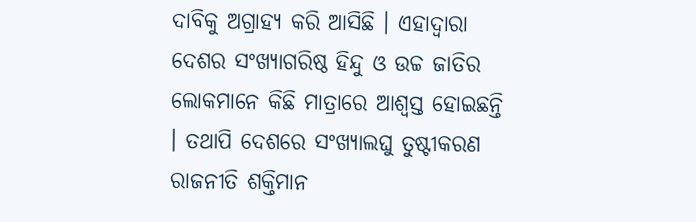ଦାବିକୁ ଅଗ୍ରାହ୍ୟ କରି ଆସିଛି । ଏହାଦ୍ୱାରା ଦେଶର ସଂଖ୍ୟାଗରିଷ୍ଠ ହିନ୍ଦୁ ଓ ଉଚ୍ଚ ଜାତିର ଲୋକମାନେ କିଛି ମାତ୍ରାରେ ଆଶ୍ୱସ୍ତ ହୋଇଛନ୍ତି । ତଥାପି ଦେଶରେ ସଂଖ୍ୟାଲଘୁ ତୁଷ୍ଟୀକରଣ ରାଜନୀତି ଶକ୍ତିମାନ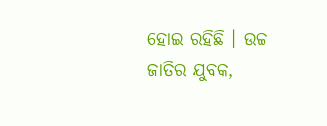ହୋଇ ରହିଛି । ଉଚ୍ଚ ଜାତିର ଯୁବକ,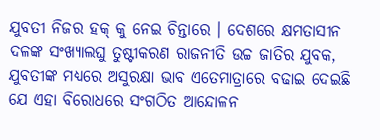ଯୁବତୀ ନିଜର ହକ୍ କୁ ନେଇ ଚିନ୍ତାରେ । ଦେଶରେ କ୍ଷମତାସୀନ ଦଳଙ୍କ ସଂଖ୍ୟାଲଘୁ ତୁଷ୍ଟୀକରଣ ରାଜନୀତି ଉଚ୍ଚ ଜାତିର ଯୁବକ, ଯୁବତୀଙ୍କ ମଧ୍ୟରେ ଅସୁରକ୍ଷା ଭାବ ଏତେମାତ୍ରାରେ ବଢାଇ ଦେଇଛି ଯେ ଏହା ବିରୋଧରେ ସଂଗଠିତ ଆନ୍ଦୋଳନ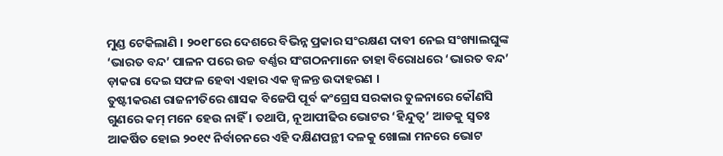ମୁଣ୍ଡ ଟେକିଲାଣି । ୨୦୧୮ରେ ଦେଶରେ ବିଭିନ୍ନ ପ୍ରକାର ସଂରକ୍ଷଣ ଦାବୀ ନେଇ ସଂଖ୍ୟାଲଘୁଙ୍କ ‘ଭାରତ ବନ୍ଦ’ ପାଳନ ପରେ ଉଚ୍ଚ ବର୍ଣ୍ଣର ସଂଗଠନମାନେ ତାହା ବିରୋଧରେ ‘ଭାରତ ବନ୍ଦ’ ଡ଼ାକରା ଦେଇ ସଫଳ ହେବା ଏହାର ଏକ ଜ୍ୱଳନ୍ତ ଉଦାହରଣ ।
ତୁଷ୍ଟୀକରଣ ରାଜନୀତିରେ ଶାସକ ବିଜେପି ପୂର୍ବ କଂଗ୍ରେସ ସରକାର ତୁଳନାରେ କୌଣସି ଗୁଣରେ କମ୍ ମନେ ହେଉ ନାହିଁ । ତଥାପି, ନୂଆପୀଢିର ଭୋଟର ‘ହିନ୍ଦୁତ୍ୱ’ ଆଡକୁ ସ୍ୱତଃ ଆକର୍ଷିତ ହୋଇ ୨୦୧୯ ନିର୍ବାଚନରେ ଏହି ଦକ୍ଷିଣପନ୍ଥୀ ଦଳକୁ ଖୋଲା ମନରେ ଭୋଟ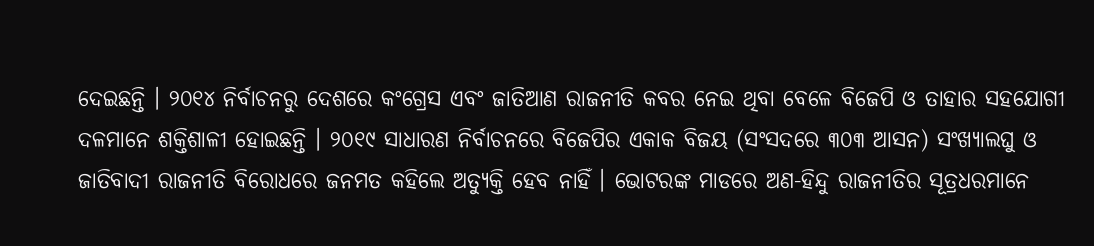ଦେଇଛନ୍ତି । ୨୦୧୪ ନିର୍ବାଚନରୁ ଦେଶରେ କଂଗ୍ରେସ ଏବଂ ଜାତିଆଣ ରାଜନୀତି କବର ନେଇ ଥିବା ବେଳେ ବିଜେପି ଓ ତାହାର ସହଯୋଗୀ ଦଳମାନେ ଶକ୍ତିଶାଳୀ ହୋଇଛନ୍ତି । ୨୦୧୯ ସାଧାରଣ ନିର୍ବାଚନରେ ବିଜେପିର ଏକାକ ବିଜୟ (ସଂସଦରେ ୩୦୩ ଆସନ) ସଂଖ୍ୟାଲଘୁ ଓ ଜାତିବାଦୀ ରାଜନୀତି ବିରୋଧରେ ଜନମତ କହିଲେ ଅତ୍ୟୁକ୍ତି ହେବ ନାହିଁ । ଭୋଟରଙ୍କ ମାଡରେ ଅଣ-ହିନ୍ଦୁ ରାଜନୀତିର ସୂତ୍ରଧରମାନେ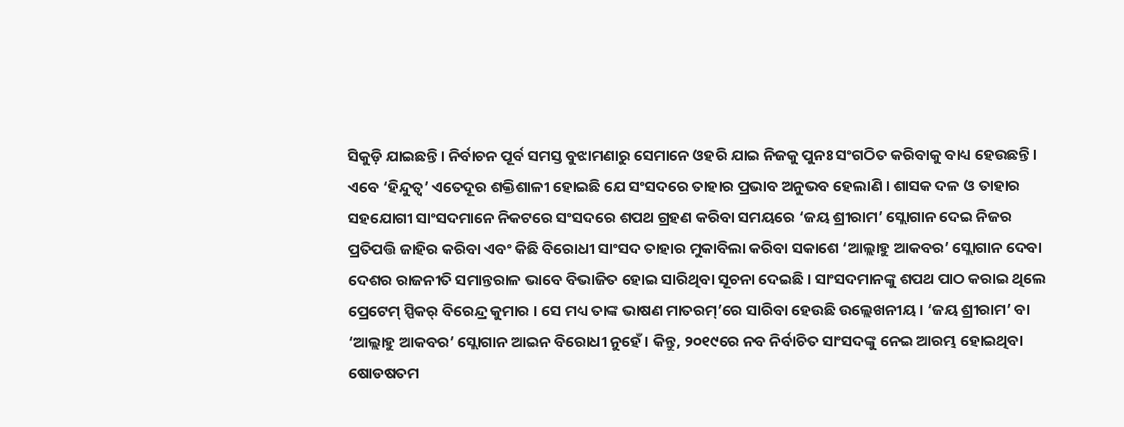ସିକୁଡ଼ି ଯାଇଛନ୍ତି । ନିର୍ବାଚନ ପୂର୍ବ ସମସ୍ତ ବୁଝାମଣାରୁ ସେମାନେ ଓହରି ଯାଇ ନିଜକୁ ପୁନଃ ସଂଗଠିତ କରିବାକୁ ବାଧ୍ୟ ହେଉଛନ୍ତି । ଏବେ ‘ହିନ୍ଦୁତ୍ୱ’ ଏତେଦୂର ଶକ୍ତିଶାଳୀ ହୋଇଛି ଯେ ସଂସଦରେ ତାହାର ପ୍ରଭାବ ଅନୁଭବ ହେଲାଣି । ଶାସକ ଦଳ ଓ ତାହାର ସହଯୋଗୀ ସାଂସଦମାନେ ନିକଟରେ ସଂସଦରେ ଶପଥ ଗ୍ରହଣ କରିବା ସମୟରେ ‘ଜୟ ଶ୍ରୀରାମ’ ସ୍ଲୋଗାନ ଦେଇ ନିଜର ପ୍ରତିପତ୍ତି ଜାହିର କରିବା ଏବଂ କିଛି ବିରୋଧୀ ସାଂସଦ ତାହାର ମୁକାବିଲା କରିବା ସକାଶେ ‘ଆଲ୍ଲାହୁ ଆକବର’ ସ୍ଲୋଗାନ ଦେବା ଦେଶର ରାଜନୀତି ସମାନ୍ତରାଳ ଭାବେ ବିଭାଜିତ ହୋଇ ସାରିଥିବା ସୂଚନା ଦେଇଛି । ସାଂସଦମାନଙ୍କୁ ଶପଥ ପାଠ କରାଇ ଥିଲେ ପ୍ରେଟେମ୍ ସ୍ପିକର୍ ବିରେନ୍ଦ୍ର କୁମାର । ସେ ମଧ୍ୟ ତାଙ୍କ ଭାଷଣ ମାତରମ୍’ରେ ସାରିବା ହେଉଛି ଉଲ୍ଲେଖନୀୟ । ‘ଜୟ ଶ୍ରୀରାମ’ ବା ‘ଆଲ୍ଲାହୁ ଆକବର’ ସ୍ଲୋଗାନ ଆଇନ ବିରୋଧୀ ନୁହେଁ । କିନ୍ତୁ, ୨୦୧୯ରେ ନବ ନିର୍ବାଚିତ ସାଂସଦଙ୍କୁ ନେଇ ଆରମ୍ଭ ହୋଇଥିବା ଷୋଡଷତମ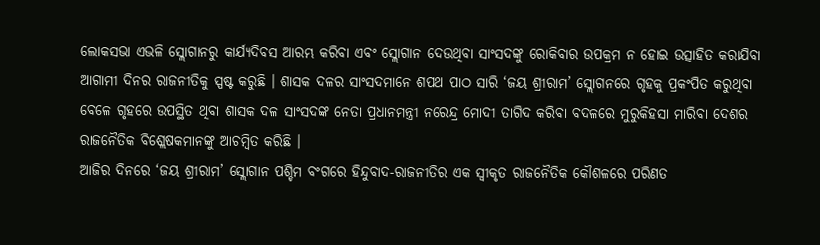ଲୋକସଭା ଏଭଳି ସ୍ଲୋଗାନରୁ କାର୍ଯ୍ୟଦିବସ ଆରମ୍ଭ କରିବା ଏବଂ ସ୍ଲୋଗାନ ଦେଉଥିବା ସାଂସଦଙ୍କୁ ରୋକିବାର ଉପକ୍ରମ ନ ହୋଇ ଉତ୍ସାହିତ କରାଯିବା ଆଗାମୀ ଦିନର ରାଜନୀତିକୁ ସ୍ପଷ୍ଟ କରୁଛି । ଶାସକ ଦଳର ସାଂସଦମାନେ ଶପଥ ପାଠ ସାରି ‘ଜୟ ଶ୍ରୀରାମ’ ସ୍ଲୋଗନରେ ଗୃହକୁ ପ୍ରକଂପିତ କରୁଥିବା ବେଳେ ଗୃହରେ ଉପସ୍ଥିତ ଥିବା ଶାସକ ଦଳ ସାଂସଦଙ୍କ ନେତା ପ୍ରଧାନମନ୍ତ୍ରୀ ନରେନ୍ଦ୍ର ମୋଦୀ ତାଗିଦ କରିବା ବଦଳରେ ମୁରୁକିହସା ମାରିବା ଦେଶର ରାଜନୈତିକ ବିଶ୍ଲେଷକମାନଙ୍କୁ ଆଚମ୍ବିତ କରିଛି ।
ଆଜିର ଦିନରେ ‘ଜୟ ଶ୍ରୀରାମ’ ସ୍ଲୋଗାନ ପଶ୍ଚିମ ବଂଗରେ ହିନ୍ଦୁବାଦ-ରାଜନୀତିର ଏକ ସ୍ୱୀକୃତ ରାଜନୈତିକ କୌଶଳରେ ପରିଣତ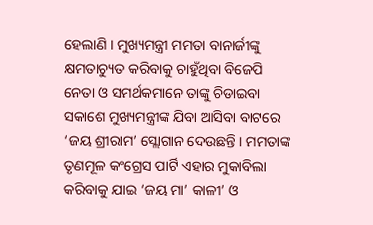ହେଲାଣି । ମୁଖ୍ୟମନ୍ତ୍ରୀ ମମତା ବାନାର୍ଜୀଙ୍କୁ କ୍ଷମତାଚ୍ୟୁତ କରିବାକୁ ଚାହୁଁଥିବା ବିଜେପି ନେତା ଓ ସମର୍ଥକମାନେ ତାଙ୍କୁ ଚିଡାଇବା ସକାଶେ ମୁଖ୍ୟମନ୍ତ୍ରୀଙ୍କ ଯିବା ଆସିବା ବାଟରେ ‘ଜୟ ଶ୍ରୀରାମ’ ସ୍ଲୋଗାନ ଦେଉଛନ୍ତି । ମମତାଙ୍କ ତୃଣମୂଳ କଂଗ୍ରେସ ପାର୍ଟି ଏହାର ମୁକାବିଲା କରିବାକୁ ଯାଇ ‘ଜୟ ମା’ କାଳୀ’ ଓ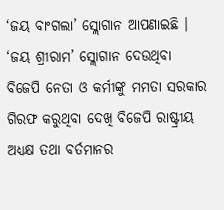‘ଜୟ ବାଂଗଲା’ ସ୍ଲୋଗାନ ଆପଣାଇଛି । ‘ଜୟ ଶ୍ରୀରାମ’ ସ୍ଲୋଗାନ ଦେଉଥିବା ବିଜେପି ନେତା ଓ କର୍ମୀଙ୍କୁ ମମତା ସରକାର ଗିରଫ କରୁଥିବା ଦେଖି ବିଜେପି ରାଷ୍ଟ୍ରୀୟ ଅଧ୍ୟକ୍ଷ ତଥା ବର୍ତମାନର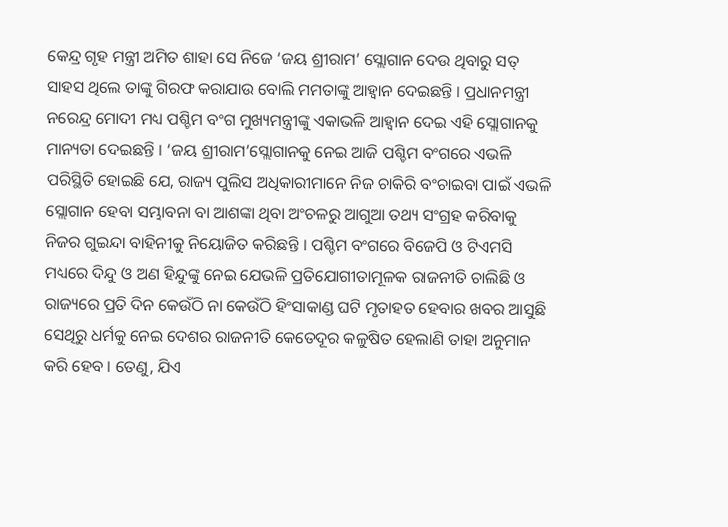କେନ୍ଦ୍ର ଗୃହ ମନ୍ତ୍ରୀ ଅମିତ ଶାହା ସେ ନିଜେ ‘ଜୟ ଶ୍ରୀରାମ’ ସ୍ଲୋଗାନ ଦେଉ ଥିବାରୁ ସତ୍ ସାହସ ଥିଲେ ତାଙ୍କୁ ଗିରଫ କରାଯାଉ ବୋଲି ମମତାଙ୍କୁ ଆହ୍ୱାନ ଦେଇଛନ୍ତି । ପ୍ରଧାନମନ୍ତ୍ରୀ ନରେନ୍ଦ୍ର ମୋଦୀ ମଧ୍ୟ ପଶ୍ଚିମ ବଂଗ ମୁଖ୍ୟମନ୍ତ୍ରୀଙ୍କୁ ଏକାଭଳି ଆହ୍ୱାନ ଦେଇ ଏହି ସ୍ଲୋଗାନକୁ ମାନ୍ୟତା ଦେଇଛନ୍ତି । ‘ଜୟ ଶ୍ରୀରାମ’ସ୍ଲୋଗାନକୁ ନେଇ ଆଜି ପଶ୍ଚିମ ବଂଗରେ ଏଭଳି ପରିସ୍ଥିତି ହୋଇଛି ଯେ, ରାଜ୍ୟ ପୁଲିସ ଅଧିକାରୀମାନେ ନିଜ ଚାକିରି ବଂଚାଇବା ପାଇଁ ଏଭଳି ସ୍ଲୋଗାନ ହେବା ସମ୍ଭାବନା ବା ଆଶଙ୍କା ଥିବା ଅଂଚଳରୁ ଆଗୁଆ ତଥ୍ୟ ସଂଗ୍ରହ କରିବାକୁ ନିଜର ଗୁଇନ୍ଦା ବାହିନୀକୁ ନିୟୋଜିତ କରିଛନ୍ତି । ପଶ୍ଚିମ ବଂଗରେ ବିଜେପି ଓ ଟିଏମସି ମଧ୍ୟରେ ଦିନ୍ଦୁ ଓ ଅଣ ହିନ୍ଦୁଙ୍କୁ ନେଇ ଯେଭଳି ପ୍ରତିଯୋଗୀତାମୂଳକ ରାଜନୀତି ଚାଲିଛି ଓ ରାଜ୍ୟରେ ପ୍ରତି ଦିନ କେଉଁଠି ନା କେଉଁଠି ହିଂସାକାଣ୍ଡ ଘଟି ମୃତାହତ ହେବାର ଖବର ଆସୁଛି ସେଥିରୁ ଧର୍ମକୁ ନେଇ ଦେଶର ରାଜନୀତି କେତେଦୂର କଳୁଷିତ ହେଲାଣି ତାହା ଅନୁମାନ କରି ହେବ । ତେଣୁ, ଯିଏ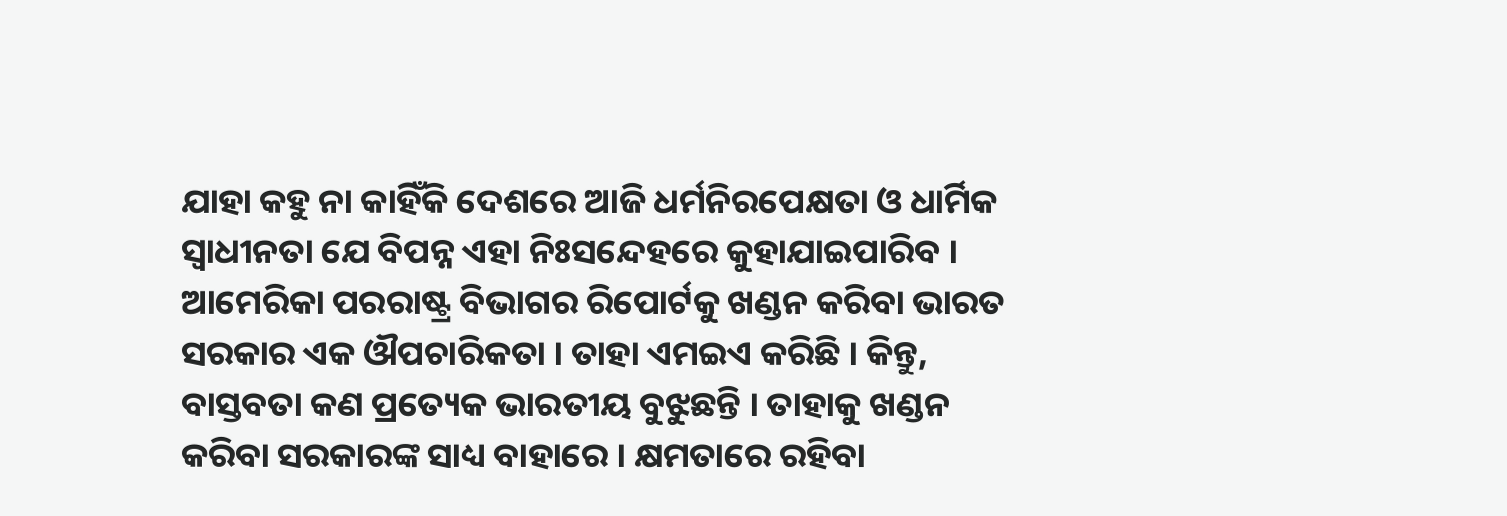ଯାହା କହୁ ନା କାହିଁକି ଦେଶରେ ଆଜି ଧର୍ମନିରପେକ୍ଷତା ଓ ଧାର୍ମିକ ସ୍ୱାଧୀନତା ଯେ ବିପନ୍ନ ଏହା ନିଃସନ୍ଦେହରେ କୁହାଯାଇପାରିବ । ଆମେରିକା ପରରାଷ୍ଟ୍ର ବିଭାଗର ରିପୋର୍ଟକୁ ଖଣ୍ଡନ କରିବା ଭାରତ ସରକାର ଏକ ଔପଚାରିକତା । ତାହା ଏମଇଏ କରିଛି । କିନ୍ତୁ, ବାସ୍ତବତା କଣ ପ୍ରତ୍ୟେକ ଭାରତୀୟ ବୁଝୁଛନ୍ତି । ତାହାକୁ ଖଣ୍ଡନ କରିବା ସରକାରଙ୍କ ସାଧ୍ୟ ବାହାରେ । କ୍ଷମତାରେ ରହିବା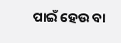ପାଇଁ ହେଉ ବା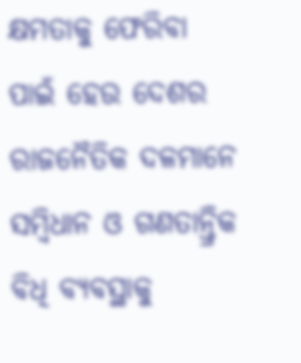କ୍ଷମତାକୁ ଫେରିବା ପାଇଁ ହେଉ ଦେଶର ରାଜନୈତିକ ଦଳମାନେ ସମ୍ବିଧାନ ଓ ଗଣତାନ୍ତ୍ରିକ ବିଧି ବ୍ୟବସ୍ଥାକୁ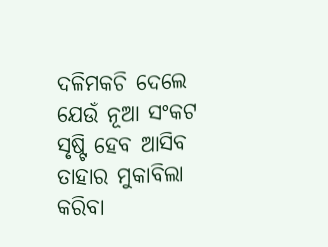ଦଳିମକଚି ଦେଲେ ଯେଉଁ ନୂଆ ସଂକଟ ସୃଷ୍ଟି ହେବ ଆସିବ ତାହାର ମୁକାବିଲା କରିବା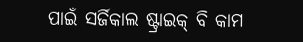ପାଇଁ ସର୍ଜିକାଲ ଷ୍ଟ୍ରାଇକ୍ ବି କାମ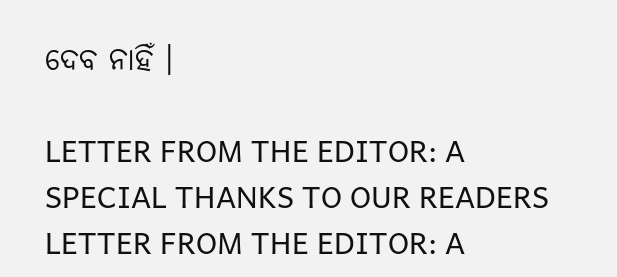ଦେବ ନାହିଁ ।

LETTER FROM THE EDITOR: A SPECIAL THANKS TO OUR READERS
LETTER FROM THE EDITOR: A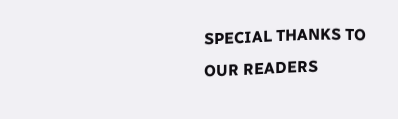SPECIAL THANKS TO OUR READERS